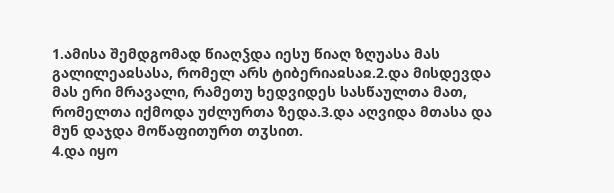1.ამისა შემდგომად წიაღჴდა იესუ წიაღ ზღუასა მას გალილეაჲსასა, რომელ არს ტიბერიაჲსაჲ.2.და მისდევდა მას ერი მრავალი, რამეთუ ხედვიდეს სასწაულთა მათ, რომელთა იქმოდა უძლურთა ზედა.3.და აღვიდა მთასა და მუნ დაჯდა მოწაფითურთ თჳსით.
4.და იყო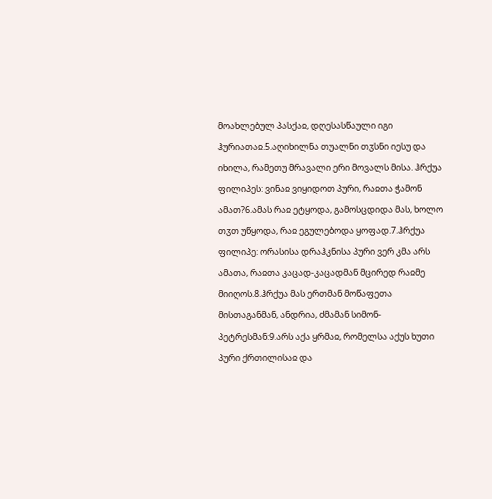მოახლებულ პასქაჲ, დღესასწაული იგი ჰურიათაჲ.5.აღიხილნა თუალნი თჳსნი იესუ და იხილა, რამეთუ მრავალი ერი მოვალს მისა. ჰრქუა ფილიპეს: ვინაჲ ვიყიდოთ პური, რაჲთა ჭამონ ამათ?6.ამას რაჲ ეტყოდა, გამოსცდიდა მას, ხოლო თჳთ უწყოდა, რაჲ ეგულებოდა ყოფად.7.ჰრქუა ფილიპე: ორასისა დრაჰკნისა პური ვერ კმა არს ამათა, რაჲთა კაცად-კაცადმან მცირედ რაჲმე მიიღოს.8.ჰრქუა მას ერთმან მოწაფეთა მისთაგანმან, ანდრია, ძმამან სიმონ-პეტრესმან:9.არს აქა ყრმაჲ, რომელსა აქუს ხუთი პური ქრთილისაჲ და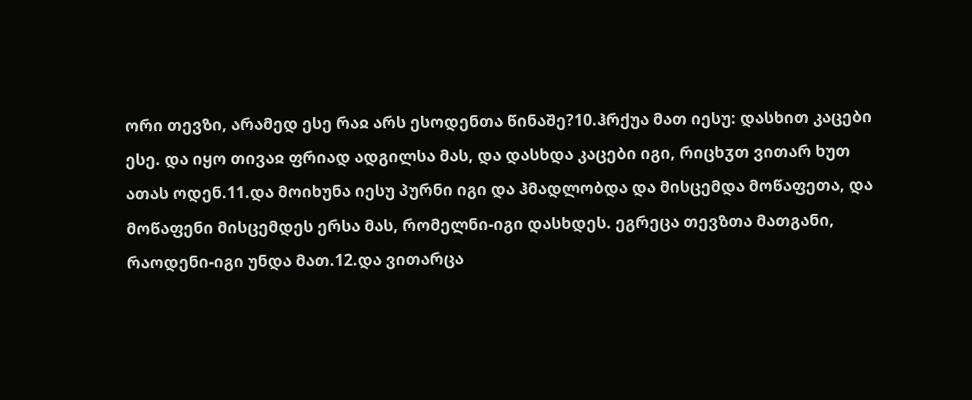ორი თევზი, არამედ ესე რაჲ არს ესოდენთა წინაშე?10.ჰრქუა მათ იესუ: დასხით კაცები ესე. და იყო თივაჲ ფრიად ადგილსა მას, და დასხდა კაცები იგი, რიცხჳთ ვითარ ხუთ ათას ოდენ.11.და მოიხუნა იესუ პურნი იგი და ჰმადლობდა და მისცემდა მოწაფეთა, და მოწაფენი მისცემდეს ერსა მას, რომელნი-იგი დასხდეს. ეგრეცა თევზთა მათგანი, რაოდენი-იგი უნდა მათ.12.და ვითარცა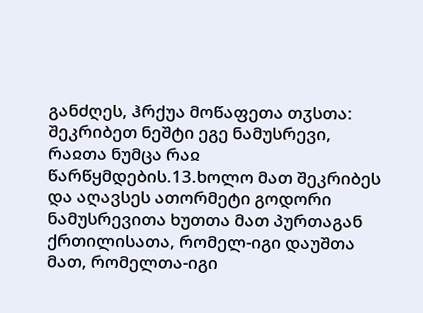განძღეს, ჰრქუა მოწაფეთა თჳსთა: შეკრიბეთ ნეშტი ეგე ნამუსრევი, რაჲთა ნუმცა რაჲ წარწყმდების.13.ხოლო მათ შეკრიბეს და აღავსეს ათორმეტი გოდორი ნამუსრევითა ხუთთა მათ პურთაგან ქრთილისათა, რომელ-იგი დაუშთა მათ, რომელთა-იგი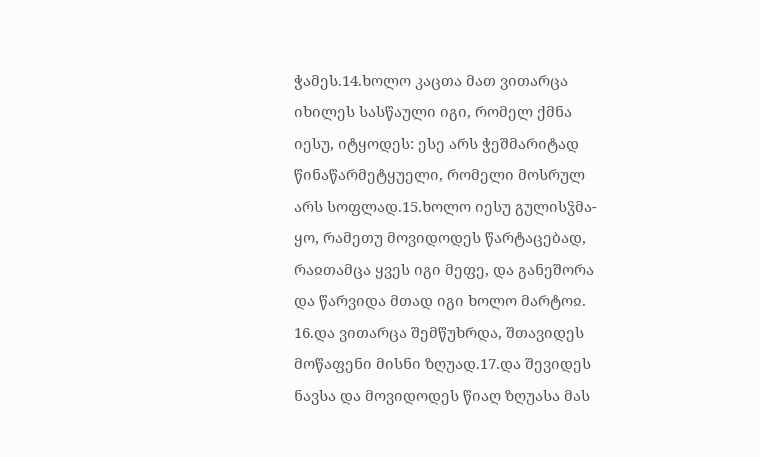ჭამეს.14.ხოლო კაცთა მათ ვითარცა იხილეს სასწაული იგი, რომელ ქმნა იესუ, იტყოდეს: ესე არს ჭეშმარიტად წინაწარმეტყუელი, რომელი მოსრულ არს სოფლად.15.ხოლო იესუ გულისჴმა-ყო, რამეთუ მოვიდოდეს წარტაცებად, რაჲთამცა ყვეს იგი მეფე, და განეშორა და წარვიდა მთად იგი ხოლო მარტოჲ.
16.და ვითარცა შემწუხრდა, შთავიდეს მოწაფენი მისნი ზღუად.17.და შევიდეს ნავსა და მოვიდოდეს წიაღ ზღუასა მას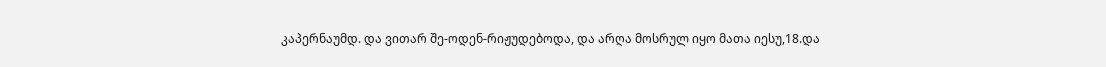კაპერნაუმდ. და ვითარ შე-ოდენ-რიჟუდებოდა, და არღა მოსრულ იყო მათა იესუ,18.და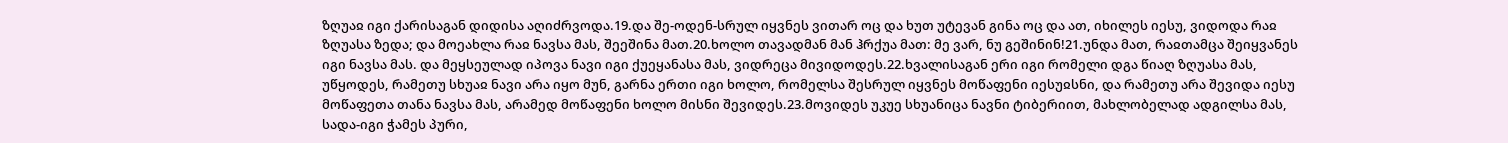ზღუაჲ იგი ქარისაგან დიდისა აღიძრვოდა.19.და შე-ოდენ-სრულ იყვნეს ვითარ ოც და ხუთ უტევან გინა ოც და ათ, იხილეს იესუ, ვიდოდა რაჲ ზღუასა ზედა; და მოეახლა რაჲ ნავსა მას, შეეშინა მათ.20.ხოლო თავადმან მან ჰრქუა მათ: მე ვარ, ნუ გეშინინ!21.უნდა მათ, რაჲთამცა შეიყვანეს იგი ნავსა მას. და მეყსეულად იპოვა ნავი იგი ქუეყანასა მას, ვიდრეცა მივიდოდეს.22.ხვალისაგან ერი იგი რომელი დგა წიაღ ზღუასა მას, უწყოდეს, რამეთუ სხუაჲ ნავი არა იყო მუნ, გარნა ერთი იგი ხოლო, რომელსა შესრულ იყვნეს მოწაფენი იესუჲსნი, და რამეთუ არა შევიდა იესუ მოწაფეთა თანა ნავსა მას, არამედ მოწაფენი ხოლო მისნი შევიდეს.23.მოვიდეს უკუე სხუანიცა ნავნი ტიბერიით, მახლობელად ადგილსა მას, სადა-იგი ჭამეს პური,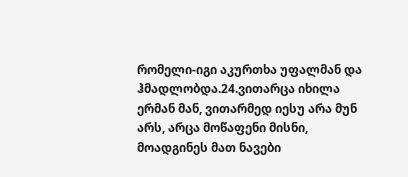რომელი-იგი აკურთხა უფალმან და ჰმადლობდა.24.ვითარცა იხილა ერმან მან, ვითარმედ იესუ არა მუნ არს, არცა მოწაფენი მისნი, მოადგინეს მათ ნავები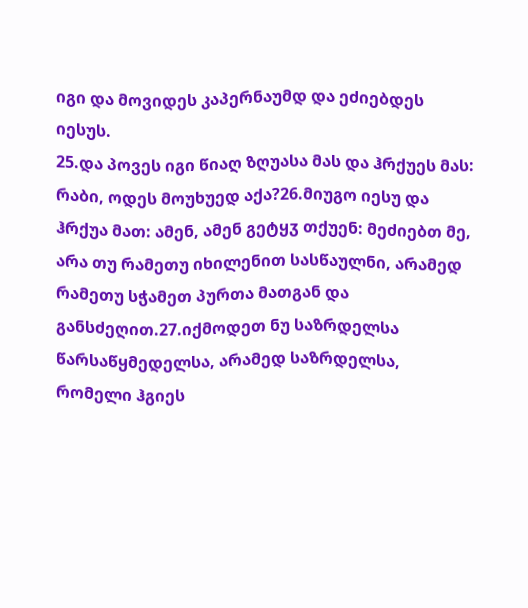იგი და მოვიდეს კაპერნაუმდ და ეძიებდეს იესუს.
25.და პოვეს იგი წიაღ ზღუასა მას და ჰრქუეს მას: რაბი, ოდეს მოუხუედ აქა?26.მიუგო იესუ და ჰრქუა მათ: ამენ, ამენ გეტყჳ თქუენ: მეძიებთ მე, არა თუ რამეთუ იხილენით სასწაულნი, არამედ რამეთუ სჭამეთ პურთა მათგან და განსძეღით.27.იქმოდეთ ნუ საზრდელსა წარსაწყმედელსა, არამედ საზრდელსა, რომელი ჰგიეს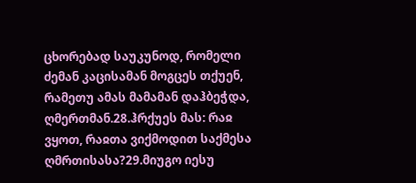ცხორებად საუკუნოდ, რომელი ძემან კაცისამან მოგცეს თქუენ, რამეთუ ამას მამამან დაჰბეჭდა, ღმერთმან.28.ჰრქუეს მას: რაჲ ვყოთ, რაჲთა ვიქმოდით საქმესა ღმრთისასა?29.მიუგო იესუ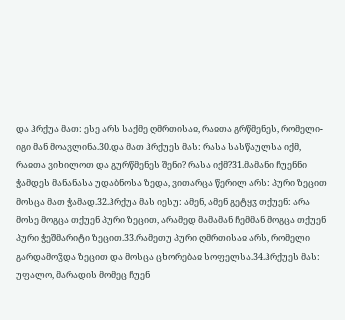და ჰრქუა მათ: ესე არს საქმე ღმრთისაჲ, რაჲთა გრწმენეს, რომელი-იგი მან მოავლინა.30.და მათ ჰრქუეს მას: რასა სასწაულსა იქმ, რაჲთა ვიხილოთ და გურწმენეს შენი? რასა იქმ?31.მამანი ჩუენნი ჭამდეს მანანასა უდაბნოსა ზედა, ვითარცა წერილ არს: პური ზეცით მოსცა მათ ჭამად.32.ჰრქუა მას იესუ: ამენ, ამენ გეტყჳ თქუენ: არა მოსე მოგცა თქუენ პური ზეცით, არამედ მამამან ჩემმან მოგცა თქუენ პური ჭეშმარიტი ზეცით.33.რამეთუ პური ღმრთისაჲ არს, რომელი გარდამოჴდა ზეცით და მოსცა ცხორებაჲ სოფელსა.34.ჰრქუეს მას: უფალო, მარადის მომეც ჩუენ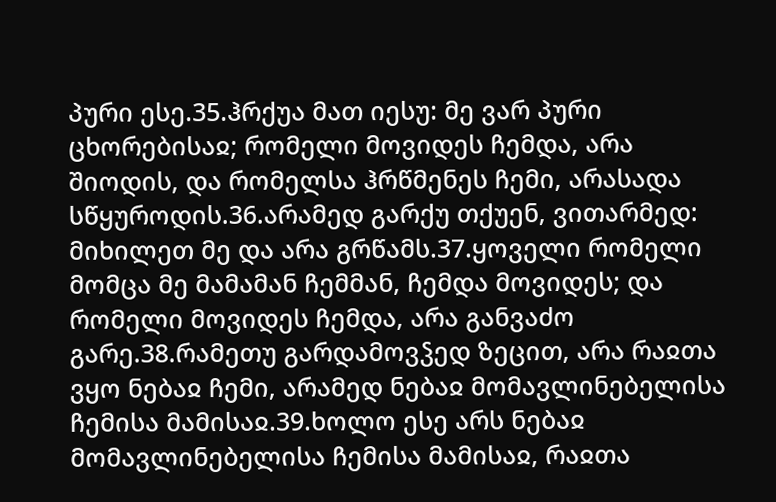პური ესე.35.ჰრქუა მათ იესუ: მე ვარ პური ცხორებისაჲ; რომელი მოვიდეს ჩემდა, არა შიოდის, და რომელსა ჰრწმენეს ჩემი, არასადა სწყუროდის.36.არამედ გარქუ თქუენ, ვითარმედ: მიხილეთ მე და არა გრწამს.37.ყოველი რომელი მომცა მე მამამან ჩემმან, ჩემდა მოვიდეს; და რომელი მოვიდეს ჩემდა, არა განვაძო გარე.38.რამეთუ გარდამოვჴედ ზეცით, არა რაჲთა ვყო ნებაჲ ჩემი, არამედ ნებაჲ მომავლინებელისა ჩემისა მამისაჲ.39.ხოლო ესე არს ნებაჲ მომავლინებელისა ჩემისა მამისაჲ, რაჲთა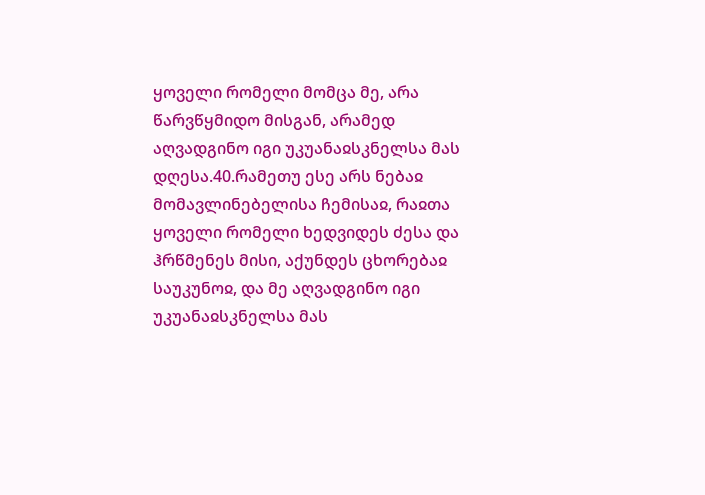ყოველი რომელი მომცა მე, არა წარვწყმიდო მისგან, არამედ აღვადგინო იგი უკუანაჲსკნელსა მას დღესა.40.რამეთუ ესე არს ნებაჲ მომავლინებელისა ჩემისაჲ, რაჲთა ყოველი რომელი ხედვიდეს ძესა და ჰრწმენეს მისი, აქუნდეს ცხორებაჲ საუკუნოჲ, და მე აღვადგინო იგი უკუანაჲსკნელსა მას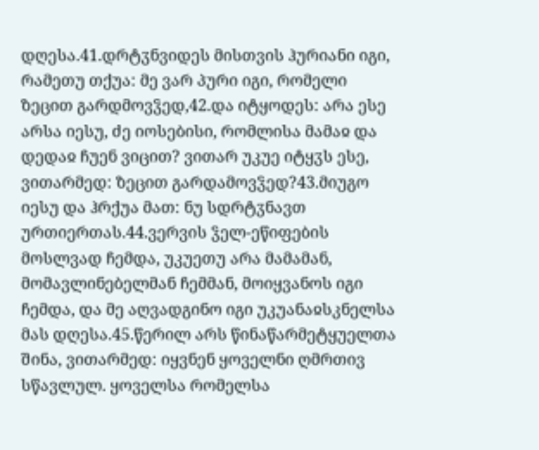დღესა.41.დრტჳნვიდეს მისთვის ჰურიანი იგი, რამეთუ თქუა: მე ვარ პური იგი, რომელი ზეცით გარდმოვჴედ,42.და იტყოდეს: არა ესე არსა იესუ, ძე იოსებისი, რომლისა მამაჲ და დედაჲ ჩუენ ვიცით? ვითარ უკუე იტყჳს ესე, ვითარმედ: ზეცით გარდამოვჴედ?43.მიუგო იესუ და ჰრქუა მათ: ნუ სდრტჳნავთ ურთიერთას.44.ვერვის ჴელ-ეწიფების მოსლვად ჩემდა, უკუეთუ არა მამამან, მომავლინებელმან ჩემმან, მოიყვანოს იგი ჩემდა, და მე აღვადგინო იგი უკუანაჲსკნელსა მას დღესა.45.წერილ არს წინაწარმეტყუელთა შინა, ვითარმედ: იყვნენ ყოველნი ღმრთივ სწავლულ. ყოველსა რომელსა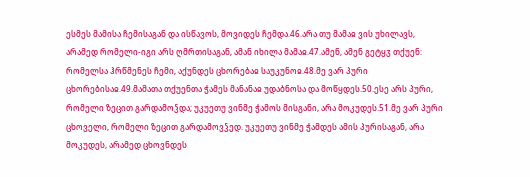ესმეს მამისა ჩემისაგან და ისწავოს, მოვიდეს ჩემდა.46.არა თუ მამაჲ ვის უხილავს, არამედ რომელი-იგი არს ღმრთისაგან, ამან იხილა მამაჲ.47.ამენ, ამენ გეტყჳ თქუენ: რომელსა ჰრწმენეს ჩემი, აქუნდეს ცხორებაჲ საუკუნოჲ.48.მე ვარ პური ცხორებისაჲ.49.მამათა თქუენთა ჭამეს მანანაჲ უდაბნოსა და მოწყდეს.50.ესე არს პური, რომელი ზეცით გარდამოჴდა; უკუეთუ ვინმე ჭამოს მისგანი, არა მოკუდეს.51.მე ვარ პური ცხოველი, რომელი ზეცით გარდამოვჴედ. უკუეთუ ვინმე ჭამდეს ამის პურისაგან, არა მოკუდეს, არამედ ცხოვნდეს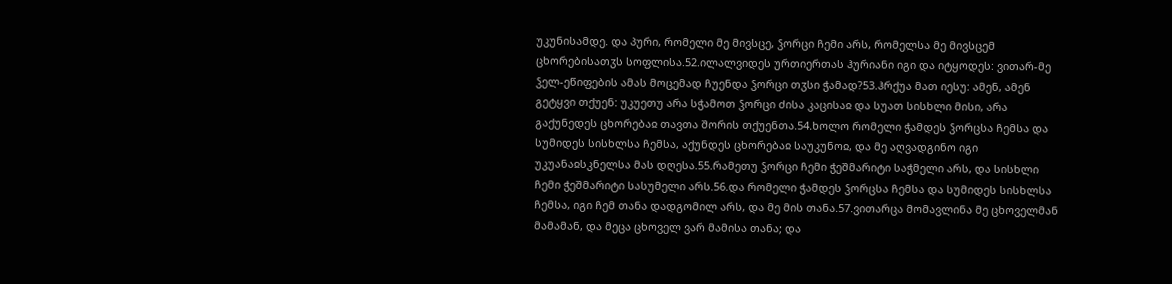უკუნისამდე. და პური, რომელი მე მივსცე, ჴორცი ჩემი არს, რომელსა მე მივსცემ ცხორებისათჳს სოფლისა.52.ილალვიდეს ურთიერთას ჰურიანი იგი და იტყოდეს: ვითარ-მე ჴელ-ეწიფების ამას მოცემად ჩუენდა ჴორცი თჳსი ჭამად?53.ჰრქუა მათ იესუ: ამენ, ამენ გეტყვი თქუენ: უკუეთუ არა სჭამოთ ჴორცი ძისა კაცისაჲ და სუათ სისხლი მისი, არა გაქუნედეს ცხორებაჲ თავთა შორის თქუენთა.54.ხოლო რომელი ჭამდეს ჴორცსა ჩემსა და სუმიდეს სისხლსა ჩემსა, აქუნდეს ცხორებაჲ საუკუნოჲ, და მე აღვადგინო იგი უკუანაჲსკნელსა მას დღესა.55.რამეთუ ჴორცი ჩემი ჭეშმარიტი საჭმელი არს, და სისხლი ჩემი ჭეშმარიტი სასუმელი არს.56.და რომელი ჭამდეს ჴორცსა ჩემსა და სუმიდეს სისხლსა ჩემსა, იგი ჩემ თანა დადგომილ არს, და მე მის თანა.57.ვითარცა მომავლინა მე ცხოველმან მამამან, და მეცა ცხოველ ვარ მამისა თანა; და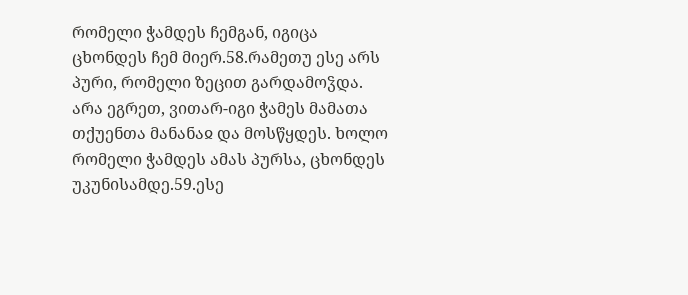რომელი ჭამდეს ჩემგან, იგიცა ცხონდეს ჩემ მიერ.58.რამეთუ ესე არს პური, რომელი ზეცით გარდამოჴდა. არა ეგრეთ, ვითარ-იგი ჭამეს მამათა თქუენთა მანანაჲ და მოსწყდეს. ხოლო რომელი ჭამდეს ამას პურსა, ცხონდეს უკუნისამდე.59.ესე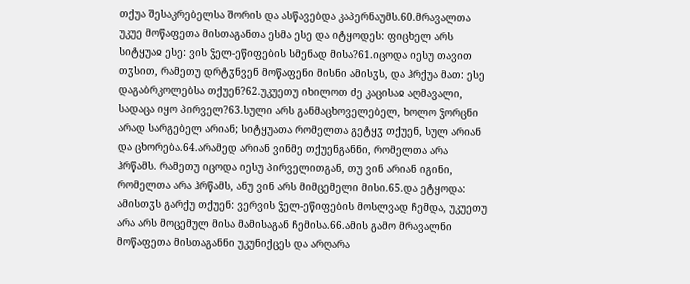თქუა შესაკრებელსა შორის და ასწავებდა კაპერნაუმს.60.მრავალთა უკუე მოწაფეთა მისთაგანთა ესმა ესე და იტყოდეს: ფიცხელ არს სიტყუაჲ ესე: ვის ჴელ-ეწიფების სმენად მისა?61.იცოდა იესუ თავით თჳსით, რამეთუ დრტჳნვენ მოწაფენი მისნი ამისჳს, და ჰრქუა მათ: ესე დაგაბრკოლებსა თქუენ?62.უკუეთუ იხილოთ ძე კაცისაჲ აღმავალი, სადაცა იყო პირველ?63.სული არს განმაცხოველებელ, ხოლო ჴორცნი არად სარგებელ არიან; სიტყუათა რომელთა გეტყჳ თქუენ, სულ არიან და ცხორება.64.არამედ არიან ვინმე თქუენგანნი, რომელთა არა ჰრწამს. რამეთუ იცოდა იესუ პირველითგან, თუ ვინ არიან იგინი, რომელთა არა ჰრწამს, ანუ ვინ არს მიმცემელი მისი.65.და ეტყოდა: ამისთჳს გარქუ თქუენ: ვერვის ჴელ-ეწიფების მოსლვად ჩემდა, უკუეთუ არა არს მოცემულ მისა მამისაგან ჩემისა.66.ამის გამო მრავალნი მოწაფეთა მისთაგანნი უკუნიქცეს და არღარა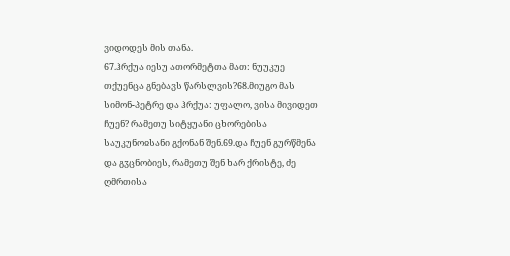ვიდოდეს მის თანა.
67.ჰრქუა იესუ ათორმეტთა მათ: ნუუკუე თქუენცა გნებავს წარსლვის?68.მიუგო მას სიმონ-პეტრე და ჰრქუა: უფალო, ვისა მივიდეთ ჩუენ? რამეთუ სიტყუანი ცხორებისა საუკუნოჲსანი გქონან შენ.69.და ჩუენ გურწმენა და გჳცნობიეს, რამეთუ შენ ხარ ქრისტე, ძე ღმრთისა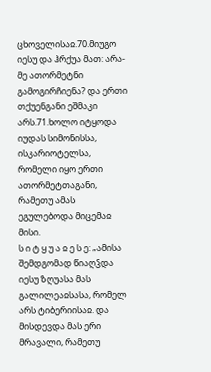ცხოველისაჲ.70.მიუგო იესუ და ჰრქუა მათ: არა-მე ათორმეტნი გამოგირჩიენა? და ერთი თქუენგანი ეშმაკი არს.71.ხოლო იტყოდა იუდას სიმონისსა, ისკარიოტელსა, რომელი იყო ერთი ათორმეტთაგანი, რამეთუ ამას ეგულებოდა მიცემაჲ მისი.
ს ი ტ ყ უ ა ჲ ე ს ე: „ამისა შემდგომად წიაღჴდა იესუ ზღუასა მას გალილეაჲსასა, რომელ არს ტიბერიისაჲ. და მისდევდა მას ერი მრავალი, რამეთუ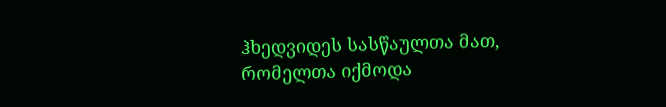ჰხედვიდეს სასწაულთა მათ, რომელთა იქმოდა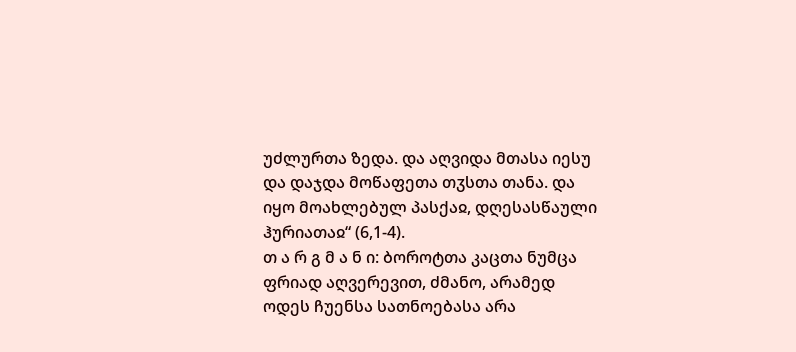უძლურთა ზედა. და აღვიდა მთასა იესუ და დაჯდა მოწაფეთა თჳსთა თანა. და იყო მოახლებულ პასქაჲ, დღესასწაული ჰურიათაჲ“ (6,1-4).
თ ა რ გ მ ა ნ ი: ბოროტთა კაცთა ნუმცა ფრიად აღვერევით, ძმანო, არამედ ოდეს ჩუენსა სათნოებასა არა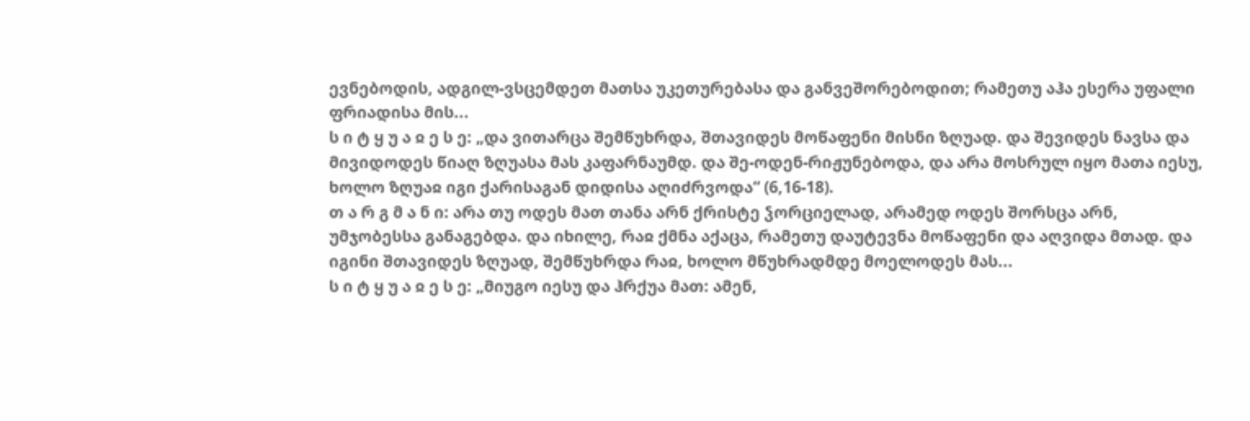ევნებოდის, ადგილ-ვსცემდეთ მათსა უკეთურებასა და განვეშორებოდით; რამეთუ აჰა ესერა უფალი ფრიადისა მის...
ს ი ტ ყ უ ა ჲ ე ს ე: „და ვითარცა შემწუხრდა, შთავიდეს მოწაფენი მისნი ზღუად. და შევიდეს ნავსა და მივიდოდეს წიაღ ზღუასა მას კაფარნაუმდ. და შე-ოდენ-რიჟუნებოდა, და არა მოსრულ იყო მათა იესუ, ხოლო ზღუაჲ იგი ქარისაგან დიდისა აღიძრვოდა“ (6,16-18).
თ ა რ გ მ ა ნ ი: არა თუ ოდეს მათ თანა არნ ქრისტე ჴორციელად, არამედ ოდეს შორსცა არნ, უმჯობესსა განაგებდა. და იხილე, რაჲ ქმნა აქაცა, რამეთუ დაუტევნა მოწაფენი და აღვიდა მთად. და იგინი შთავიდეს ზღუად, შემწუხრდა რაჲ, ხოლო მწუხრადმდე მოელოდეს მას...
ს ი ტ ყ უ ა ჲ ე ს ე: „მიუგო იესუ და ჰრქუა მათ: ამენ,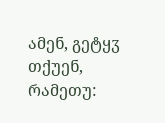ამენ, გეტყჳ თქუენ, რამეთუ: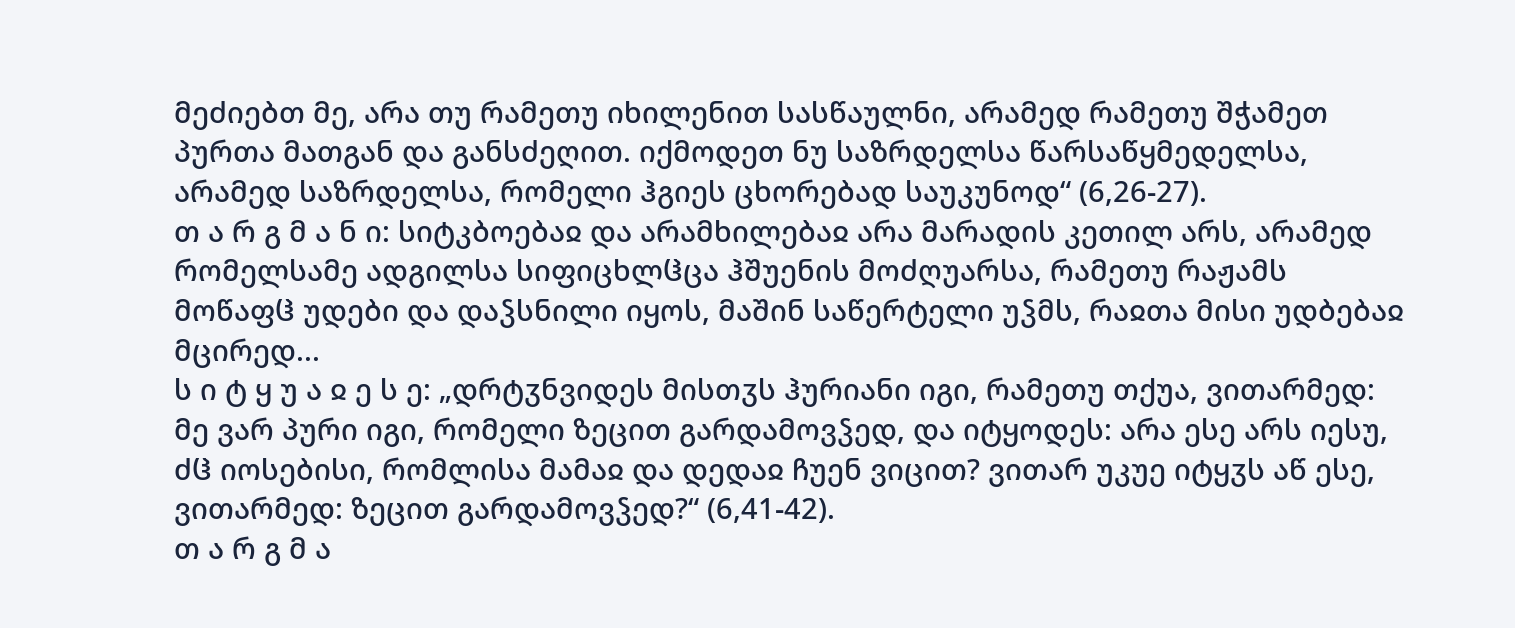მეძიებთ მე, არა თუ რამეთუ იხილენით სასწაულნი, არამედ რამეთუ შჭამეთ პურთა მათგან და განსძეღით. იქმოდეთ ნუ საზრდელსა წარსაწყმედელსა, არამედ საზრდელსა, რომელი ჰგიეს ცხორებად საუკუნოდ“ (6,26-27).
თ ა რ გ მ ა ნ ი: სიტკბოებაჲ და არამხილებაჲ არა მარადის კეთილ არს, არამედ რომელსამე ადგილსა სიფიცხლჱცა ჰშუენის მოძღუარსა, რამეთუ რაჟამს მოწაფჱ უდები და დაჴსნილი იყოს, მაშინ საწერტელი უჴმს, რაჲთა მისი უდბებაჲ მცირედ...
ს ი ტ ყ უ ა ჲ ე ს ე: „დრტჳნვიდეს მისთჳს ჰურიანი იგი, რამეთუ თქუა, ვითარმედ: მე ვარ პური იგი, რომელი ზეცით გარდამოვჴედ, და იტყოდეს: არა ესე არს იესუ, ძჱ იოსებისი, რომლისა მამაჲ და დედაჲ ჩუენ ვიცით? ვითარ უკუე იტყჳს აწ ესე, ვითარმედ: ზეცით გარდამოვჴედ?“ (6,41-42).
თ ა რ გ მ ა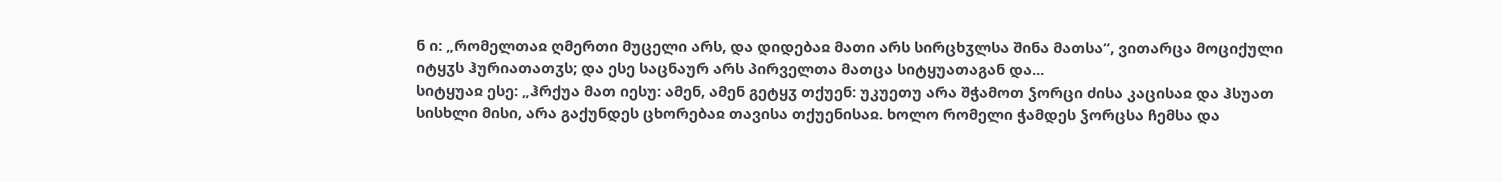ნ ი: „რომელთაჲ ღმერთი მუცელი არს, და დიდებაჲ მათი არს სირცხჳლსა შინა მათსა“, ვითარცა მოციქული იტყჳს ჰურიათათჳს; და ესე საცნაურ არს პირველთა მათცა სიტყუათაგან და...
სიტყუაჲ ესე: „ჰრქუა მათ იესუ: ამენ, ამენ გეტყჳ თქუენ: უკუეთუ არა შჭამოთ ჴორცი ძისა კაცისაჲ და ჰსუათ სისხლი მისი, არა გაქუნდეს ცხორებაჲ თავისა თქუენისაჲ. ხოლო რომელი ჭამდეს ჴორცსა ჩემსა და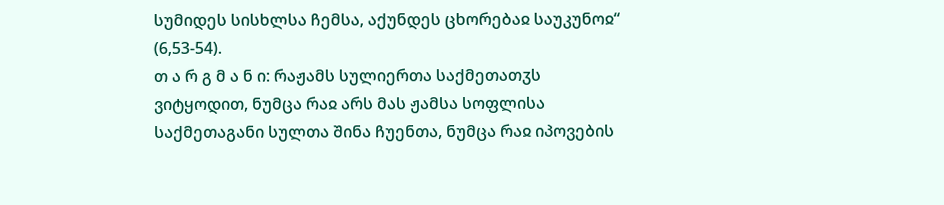სუმიდეს სისხლსა ჩემსა, აქუნდეს ცხორებაჲ საუკუნოჲ“ (6,53-54).
თ ა რ გ მ ა ნ ი: რაჟამს სულიერთა საქმეთათჳს ვიტყოდით, ნუმცა რაჲ არს მას ჟამსა სოფლისა საქმეთაგანი სულთა შინა ჩუენთა, ნუმცა რაჲ იპოვების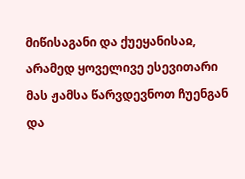მიწისაგანი და ქუეყანისაჲ, არამედ ყოველივე ესევითარი მას ჟამსა წარვდევნოთ ჩუენგან და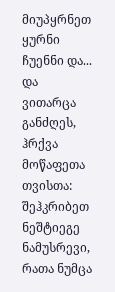მიუპყრნეთ ყურნი ჩუენნი და...
და ვითარცა განძღეს, ჰრქვა მოწაფეთა თვისთა: შეჰკრიბეთ ნეშტიეგე ნამუსრევი, რათა ნუმცა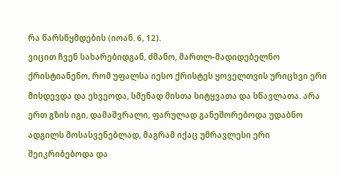რა წარსწყმდების (იოან. 6, 12).
ვიცით ჩვენ სახარებიდგან, ძმანო, მართლ-მადიდებელნო ქრისტიანენო, რომ უფალსა იესო ქრისტეს ყოველთვის ურიცხვი ერი მისდევდა და ეხვეოდა, სმენად მისთა სიტყვათა და სწავლათა. არა ერთ გზის იგი, დამაშვრალი, ფარულად განეშორებოდა უდაბნო ადგილს მოსასვენებლად, მაგრამ იქაც უმრავლესი ერი შეიკრიბებოდა და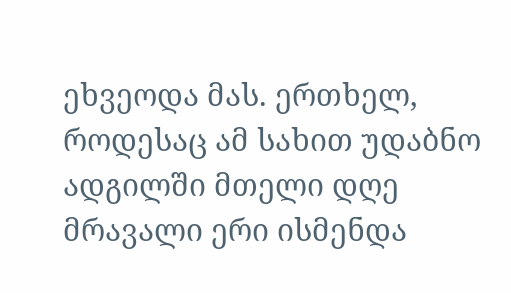ეხვეოდა მას. ერთხელ, როდესაც ამ სახით უდაბნო ადგილში მთელი დღე მრავალი ერი ისმენდა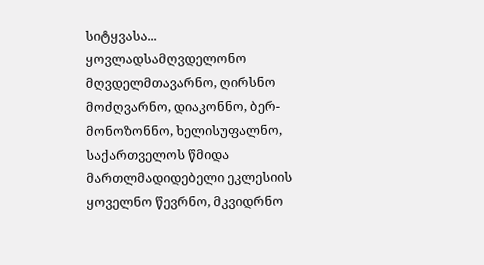სიტყვასა...
ყოვლადსამღვდელონო მღვდელმთავარნო, ღირსნო მოძღვარნო, დიაკონნო, ბერ-მონოზონნო, ხელისუფალნო, საქართველოს წმიდა მართლმადიდებელი ეკლესიის ყოველნო წევრნო, მკვიდრნო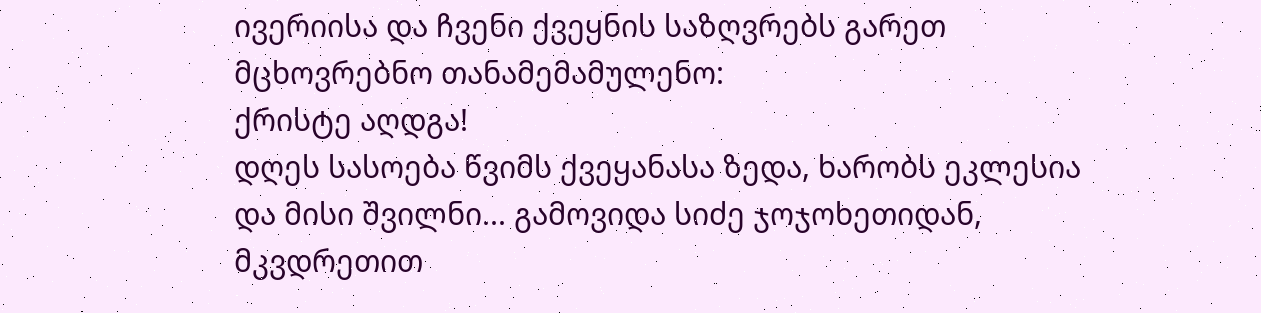ივერიისა და ჩვენი ქვეყნის საზღვრებს გარეთ მცხოვრებნო თანამემამულენო:
ქრისტე აღდგა!
დღეს სასოება წვიმს ქვეყანასა ზედა, ხარობს ეკლესია და მისი შვილნი... გამოვიდა სიძე ჯოჯოხეთიდან, მკვდრეთით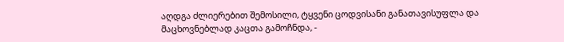აღდგა ძლიერებით შემოსილი, ტყვენი ცოდვისანი განათავისუფლა და მაცხოვნებლად კაცთა გამოჩნდა, -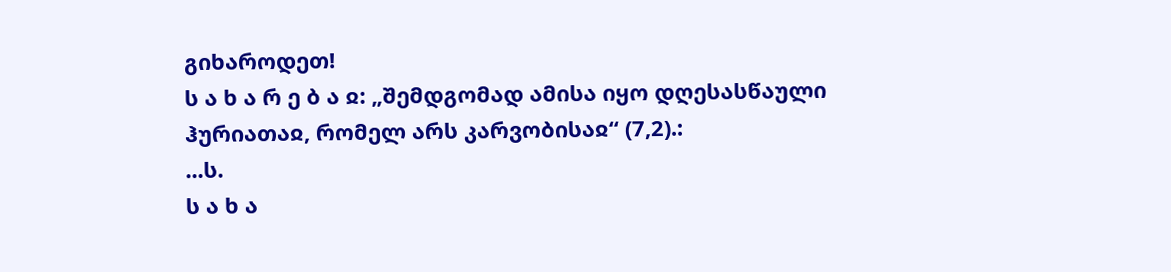გიხაროდეთ!
ს ა ხ ა რ ე ბ ა ჲ: „შემდგომად ამისა იყო დღესასწაული ჰურიათაჲ, რომელ არს კარვობისაჲ“ (7,2).:
...ს.
ს ა ხ ა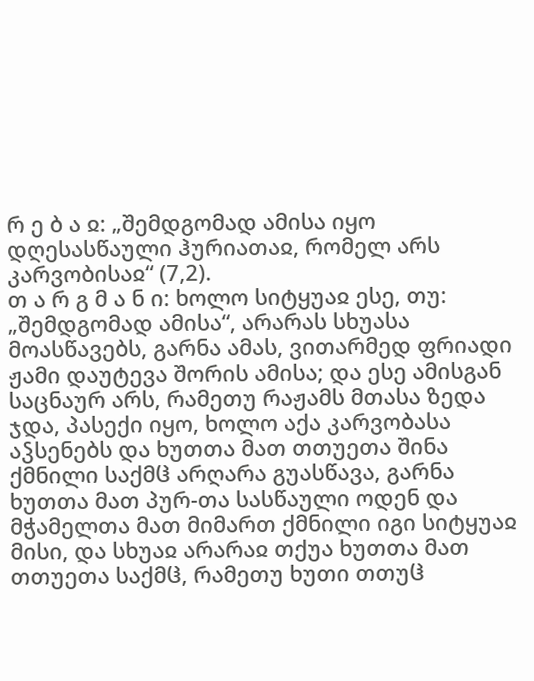რ ე ბ ა ჲ: „შემდგომად ამისა იყო დღესასწაული ჰურიათაჲ, რომელ არს კარვობისაჲ“ (7,2).
თ ა რ გ მ ა ნ ი: ხოლო სიტყუაჲ ესე, თუ: „შემდგომად ამისა“, არარას სხუასა მოასწავებს, გარნა ამას, ვითარმედ ფრიადი ჟამი დაუტევა შორის ამისა; და ესე ამისგან საცნაურ არს, რამეთუ რაჟამს მთასა ზედა ჯდა, პასექი იყო, ხოლო აქა კარვობასა აჴსენებს და ხუთთა მათ თთუეთა შინა ქმნილი საქმჱ არღარა გუასწავა, გარნა ხუთთა მათ პურ-თა სასწაული ოდენ და მჭამელთა მათ მიმართ ქმნილი იგი სიტყუაჲ მისი, და სხუაჲ არარაჲ თქუა ხუთთა მათ თთუეთა საქმჱ, რამეთუ ხუთი თთუჱ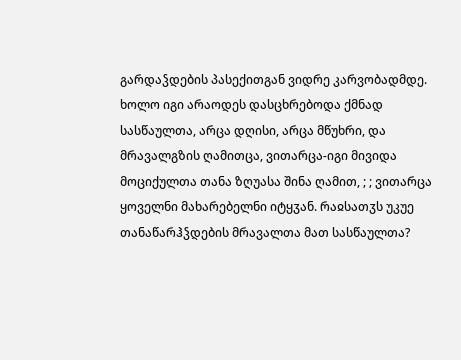გარდაჴდების პასექითგან ვიდრე კარვობადმდე. ხოლო იგი არაოდეს დასცხრებოდა ქმნად სასწაულთა, არცა დღისი, არცა მწუხრი, და მრავალგზის ღამითცა, ვითარცა-იგი მივიდა მოციქულთა თანა ზღუასა შინა ღამით, ; ; ვითარცა ყოველნი მახარებელნი იტყჳან. რაჲსათჳს უკუე თანაწარჰჴდების მრავალთა მათ სასწაულთა?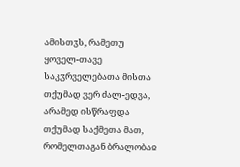ამისთჳს, რამეთუ ყოველ-თავე საკჳრველებათა მისთა თქუმად ვერ ძალ-ედვა, არამედ ისწრაფდა თქუმად საქმეთა მათ, რომელთაგან ბრალობაჲ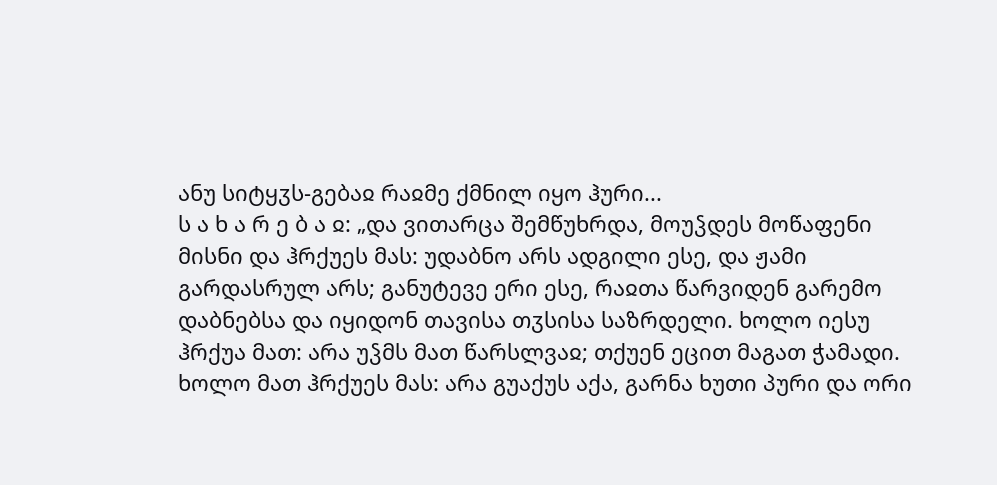ანუ სიტყჳს-გებაჲ რაჲმე ქმნილ იყო ჰური...
ს ა ხ ა რ ე ბ ა ჲ: „და ვითარცა შემწუხრდა, მოუჴდეს მოწაფენი მისნი და ჰრქუეს მას: უდაბნო არს ადგილი ესე, და ჟამი გარდასრულ არს; განუტევე ერი ესე, რაჲთა წარვიდენ გარემო დაბნებსა და იყიდონ თავისა თჳსისა საზრდელი. ხოლო იესუ ჰრქუა მათ: არა უჴმს მათ წარსლვაჲ; თქუენ ეცით მაგათ ჭამადი. ხოლო მათ ჰრქუეს მას: არა გუაქუს აქა, გარნა ხუთი პური და ორი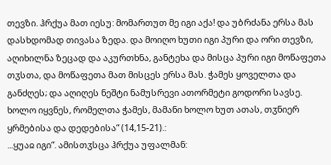თევზი. ჰრქუა მათ იესუ: მომართუთ მე იგი აქა! და უბრძანა ერსა მას დასხდომად თივასა ზედა. და მოიღო ხუთი იგი პური და ორი თევზი, აღიხილნა ზეცად და აკურთხნა, განტეხა და მისცა პური იგი მოწაფეთა თჳსთა, და მოწაფეთა მათ მისცეს ერსა მას. ჭამეს ყოველთა და განძღეს; და აღიღეს ნეშტი ნამუსრევი ათორმეტი გოდორი სავსე. ხოლო იყვნეს, რომელთა ჭამეს, მამანი ხოლო ხუთ ათას, თჳნიერ ყრმებისა და დედებისა“ (14,15-21).:
...ყუაჲ იგი“. ამისთჳსცა ჰრქუა უფალმან: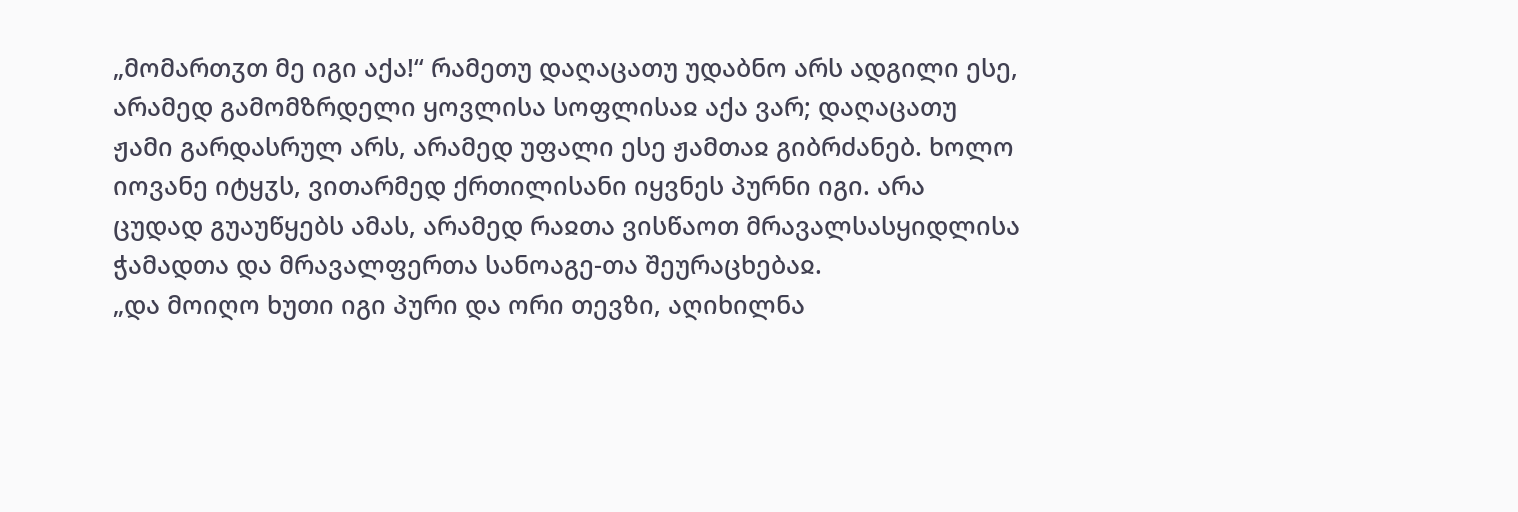„მომართჳთ მე იგი აქა!“ რამეთუ დაღაცათუ უდაბნო არს ადგილი ესე, არამედ გამომზრდელი ყოვლისა სოფლისაჲ აქა ვარ; დაღაცათუ ჟამი გარდასრულ არს, არამედ უფალი ესე ჟამთაჲ გიბრძანებ. ხოლო იოვანე იტყჳს, ვითარმედ ქრთილისანი იყვნეს პურნი იგი. არა ცუდად გუაუწყებს ამას, არამედ რაჲთა ვისწაოთ მრავალსასყიდლისა ჭამადთა და მრავალფერთა სანოაგე-თა შეურაცხებაჲ.
„და მოიღო ხუთი იგი პური და ორი თევზი, აღიხილნა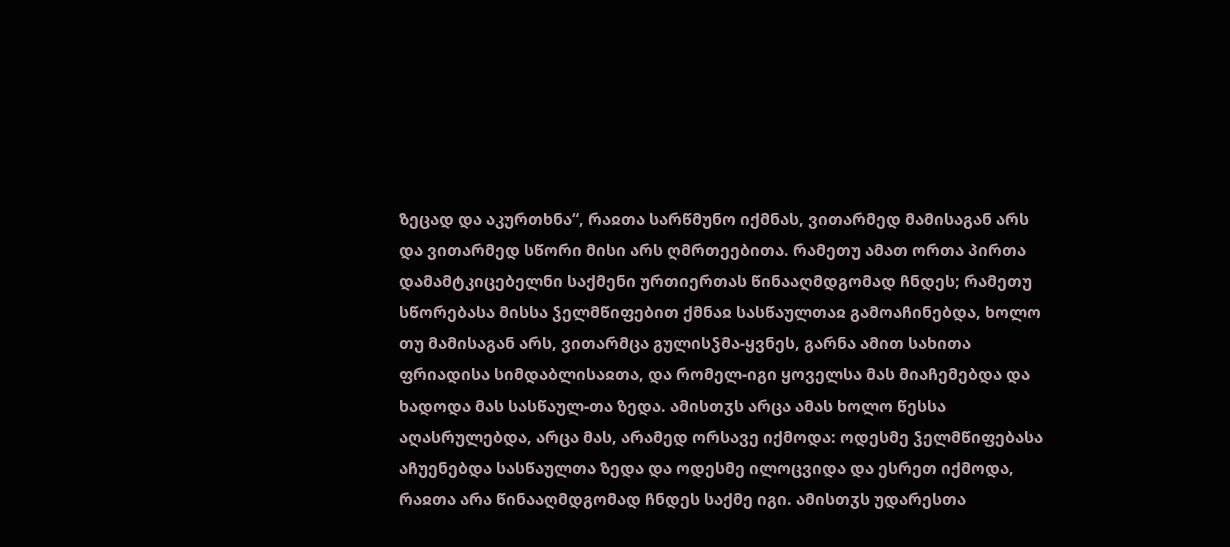ზეცად და აკურთხნა“, რაჲთა სარწმუნო იქმნას, ვითარმედ მამისაგან არს და ვითარმედ სწორი მისი არს ღმრთეებითა. რამეთუ ამათ ორთა პირთა დამამტკიცებელნი საქმენი ურთიერთას წინააღმდგომად ჩნდეს; რამეთუ სწორებასა მისსა ჴელმწიფებით ქმნაჲ სასწაულთაჲ გამოაჩინებდა, ხოლო თუ მამისაგან არს, ვითარმცა გულისჴმა-ყვნეს, გარნა ამით სახითა ფრიადისა სიმდაბლისაჲთა, და რომელ-იგი ყოველსა მას მიაჩემებდა და ხადოდა მას სასწაულ-თა ზედა. ამისთჳს არცა ამას ხოლო წესსა აღასრულებდა, არცა მას, არამედ ორსავე იქმოდა: ოდესმე ჴელმწიფებასა აჩუენებდა სასწაულთა ზედა და ოდესმე ილოცვიდა და ესრეთ იქმოდა, რაჲთა არა წინააღმდგომად ჩნდეს საქმე იგი. ამისთჳს უდარესთა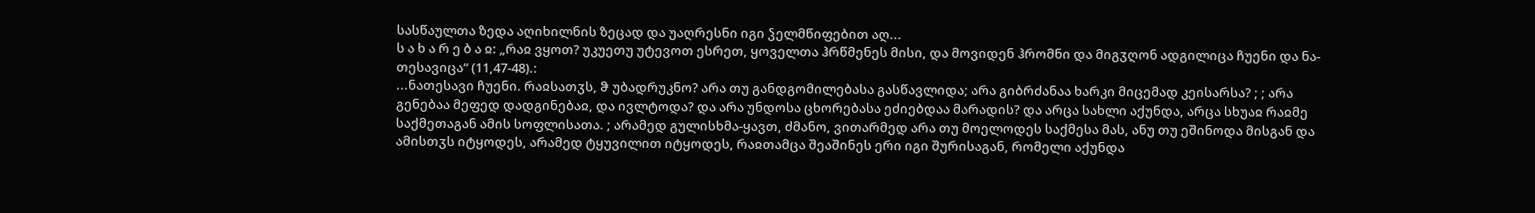სასწაულთა ზედა აღიხილნის ზეცად და უაღრესნი იგი ჴელმწიფებით აღ...
ს ა ხ ა რ ე ბ ა ჲ: „რაჲ ვყოთ? უკუეთუ უტევოთ ესრეთ, ყოველთა ჰრწმენეს მისი, და მოვიდენ ჰრომნი და მიგჳღონ ადგილიცა ჩუენი და ნა-თესავიცა“ (11,47-48).:
...ნათესავი ჩუენი. რაჲსათჳს, ჵ უბადრუკნო? არა თუ განდგომილებასა გასწავლიდა; არა გიბრძანაა ხარკი მიცემად კეისარსა? ; ; არა გენებაა მეფედ დადგინებაჲ, და ივლტოდა? და არა უნდოსა ცხორებასა ეძიებდაა მარადის? და არცა სახლი აქუნდა, არცა სხუაჲ რაჲმე საქმეთაგან ამის სოფლისათა. ; არამედ გულისხმა-ყავთ, ძმანო, ვითარმედ არა თუ მოელოდეს საქმესა მას, ანუ თუ ეშინოდა მისგან და ამისთჳს იტყოდეს, არამედ ტყუვილით იტყოდეს, რაჲთამცა შეაშინეს ერი იგი შურისაგან, რომელი აქუნდა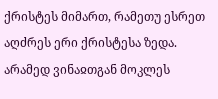ქრისტეს მიმართ, რამეთუ ესრეთ აღძრეს ერი ქრისტესა ზედა. არამედ ვინაჲთგან მოკლეს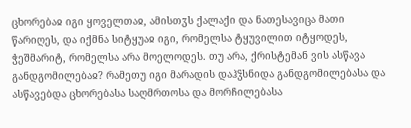ცხორებაჲ იგი ყოველთაჲ, ამისთჳს ქალაქი და ნათესავიცა მათი წარიღეს, და იქმნა სიტყუაჲ იგი, რომელსა ტყუვილით იტყოდეს, ჭეშმარიტ, რომელსა არა მოელოდეს. თუ არა, ქრისტემან ვის ასწავა განდგომილებაჲ? რამეთუ იგი მარადის დაჰჴსნიდა განდგომილებასა და ასწავებდა ცხორებასა საღმრთოსა და მორჩილებასა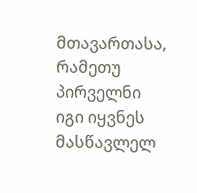მთავართასა, რამეთუ პირველნი იგი იყვნეს მასწავლელ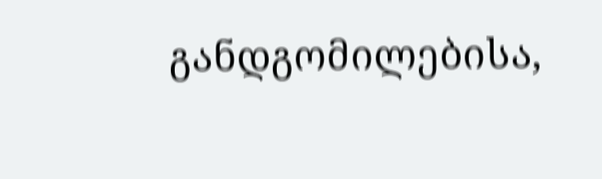განდგომილებისა,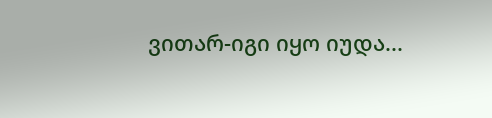ვითარ-იგი იყო იუდა...